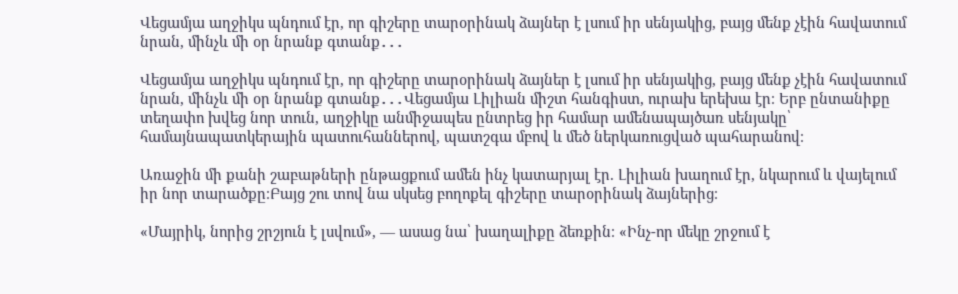Վեցամյա աղջիկս պնդում էր, որ գիշերը տարօրինակ ձայներ է լսում իր սենյակից, բայց մենք չէին հավատում նրան, մինչև մի օր նրանք գտանք․․․

Վեցամյա աղջիկս պնդում էր, որ գիշերը տարօրինակ ձայներ է լսում իր սենյակից, բայց մենք չէին հավատում նրան, մինչև մի օր նրանք գտանք․․․Վեցամյա Լիլիան միշտ հանգիստ, ուրախ երեխա էր։ Երբ ընտանիքը տեղափո խվեց նոր տուն, աղջիկը անմիջապես ընտրեց իր համար ամենապայծառ սենյակը՝ համայնապատկերային պատուհաններով, պատշգա մբով և մեծ ներկառուցված պահարանով։

Առաջին մի քանի շաբաթների ընթացքում ամեն ինչ կատարյալ էր. Լիլիան խաղում էր, նկարում և վայելում իր նոր տարածքը։Բայց շու տով նա սկսեց բողոքել գիշերը տարօրինակ ձայներից։

«Մայրիկ, նորից շրշյուն է լսվում», — ասաց նա՝ խաղալիքը ձեռքին։ «Ինչ-որ մեկը շրջում է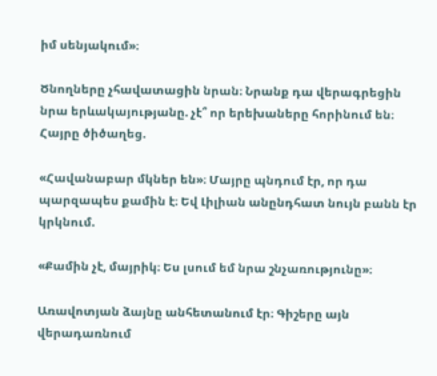իմ սենյակում»։

Ծնողները չհավատացին նրան։ Նրանք դա վերագրեցին նրա երևակայությանը. չէ՞ որ երեխաները հորինում են։ Հայրը ծիծաղեց.

«Հավանաբար մկներ են»։ Մայրը պնդում էր, որ դա պարզապես քամին է։ Եվ Լիլիան անընդհատ նույն բանն էր կրկնում.

«Քամին չէ, մայրիկ։ Ես լսում եմ նրա շնչառությունը»։

Առավոտյան ձայնը անհետանում էր։ Գիշերը այն վերադառնում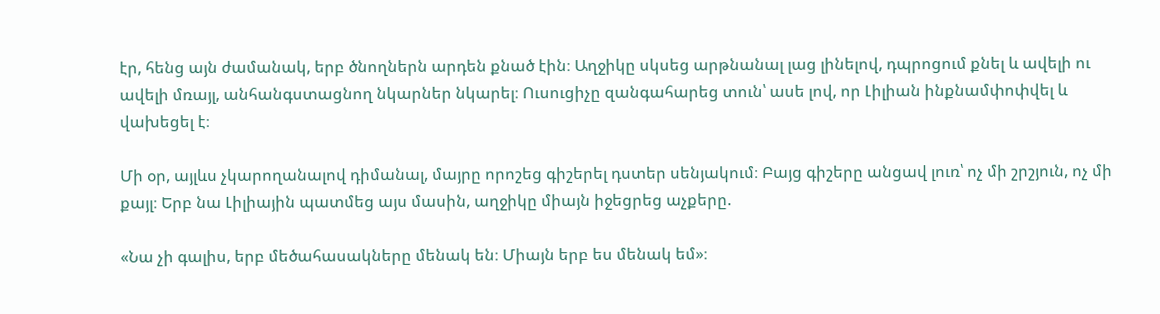էր, հենց այն ժամանակ, երբ ծնողներն արդեն քնած էին։ Աղջիկը սկսեց արթնանալ լաց լինելով, դպրոցում քնել և ավելի ու ավելի մռայլ, անհանգստացնող նկարներ նկարել։ Ուսուցիչը զանգահարեց տուն՝ ասե լով, որ Լիլիան ինքնամփոփվել և վախեցել է։

Մի օր, այլևս չկարողանալով դիմանալ, մայրը որոշեց գիշերել դստեր սենյակում։ Բայց գիշերը անցավ լուռ՝ ոչ մի շրշյուն, ոչ մի քայլ։ Երբ նա Լիլիային պատմեց այս մասին, աղջիկը միայն իջեցրեց աչքերը.

«Նա չի գալիս, երբ մեծահասակները մենակ են։ Միայն երբ ես մենակ եմ»։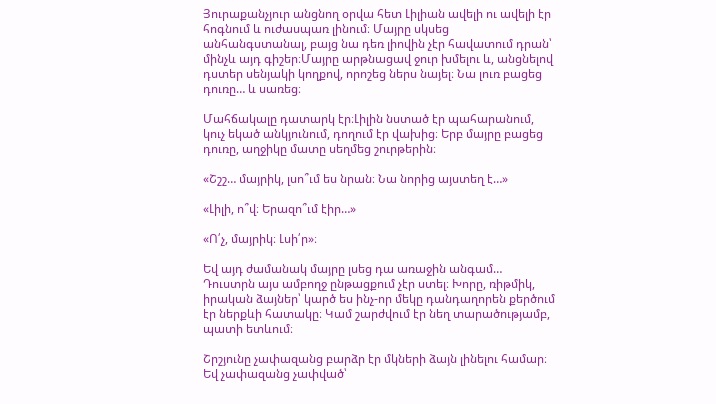Յուրաքանչյուր անցնող օրվա հետ Լիլիան ավելի ու ավելի էր հոգնում և ուժասպառ լինում։ Մայրը սկսեց անհանգստանալ, բայց նա դեռ լիովին չէր հավատում դրան՝ մինչև այդ գիշեր։Մայրը արթնացավ ջուր խմելու և, անցնելով դստեր սենյակի կողքով, որոշեց ներս նայել։ Նա լուռ բացեց դուռը… և սառեց։

Մահճակալը դատարկ էր։Լիլին նստած էր պահարանում, կուչ եկած անկյունում, դողում էր վախից։ Երբ մայրը բացեց դուռը, աղջիկը մատը սեղմեց շուրթերին։

«Շշշ… մայրիկ, լսո՞ւմ ես նրան։ Նա նորից այստեղ է…»

«Լիլի, ո՞վ։ Երազո՞ւմ էիր…»

«Ո՛չ, մայրիկ։ Լսի՛ր»։

Եվ այդ ժամանակ մայրը լսեց դա առաջին անգամ… Դուստրն այս ամբողջ ընթացքում չէր ստել։ Խորը, ռիթմիկ, իրական ձայներ՝ կարծ ես ինչ-որ մեկը դանդաղորեն քերծում էր ներքևի հատակը։ Կամ շարժվում էր նեղ տարածությամբ, պատի ետևում։

Շրշյունը չափազանց բարձր էր մկների ձայն լինելու համար։ Եվ չափազանց չափված՝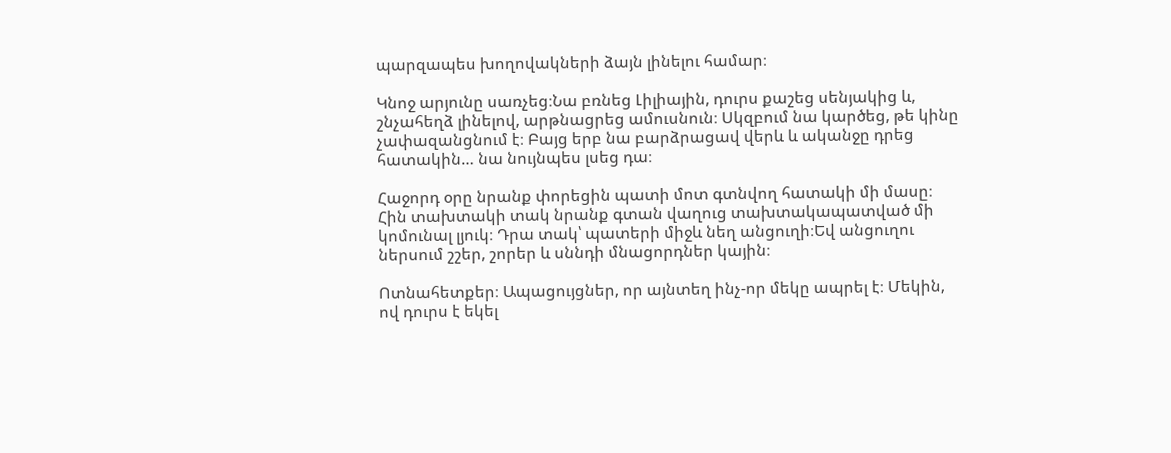պարզապես խողովակների ձայն լինելու համար։

Կնոջ արյունը սառչեց։Նա բռնեց Լիլիային, դուրս քաշեց սենյակից և, շնչահեղձ լինելով, արթնացրեց ամուսնուն։ Սկզբում նա կարծեց, թե կինը չափազանցնում է։ Բայց երբ նա բարձրացավ վերև և ականջը դրեց հատակին… նա նույնպես լսեց դա։

Հաջորդ օրը նրանք փորեցին պատի մոտ գտնվող հատակի մի մասը։ Հին տախտակի տակ նրանք գտան վաղուց տախտակապատված մի կոմունալ լյուկ։ Դրա տակ՝ պատերի միջև նեղ անցուղի։Եվ անցուղու ներսում շշեր, շորեր և սննդի մնացորդներ կային։

Ոտնահետքեր։ Ապացույցներ, որ այնտեղ ինչ-որ մեկը ապրել է։ Մեկին, ով դուրս է եկել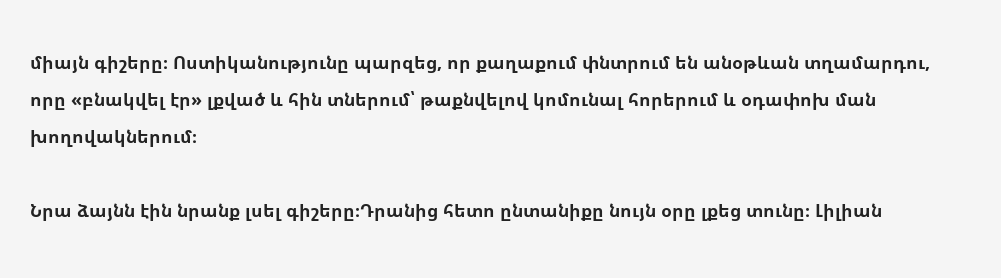միայն գիշերը։ Ոստիկանությունը պարզեց, որ քաղաքում փնտրում են անօթևան տղամարդու, որը «բնակվել էր» լքված և հին տներում՝ թաքնվելով կոմունալ հորերում և օդափոխ ման խողովակներում։

Նրա ձայնն էին նրանք լսել գիշերը։Դրանից հետո ընտանիքը նույն օրը լքեց տունը։ Լիլիան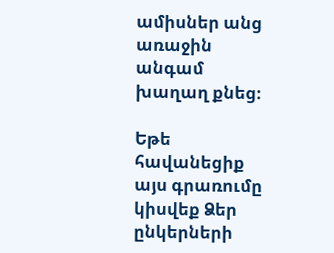ամիսներ անց առաջին անգամ խաղաղ քնեց։

Եթե հավանեցիք այս գրառումը կիսվեք Ձեր ընկերների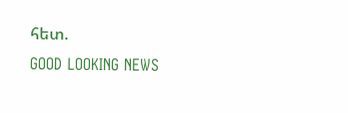հետ.
GOOD LOOKING NEWS